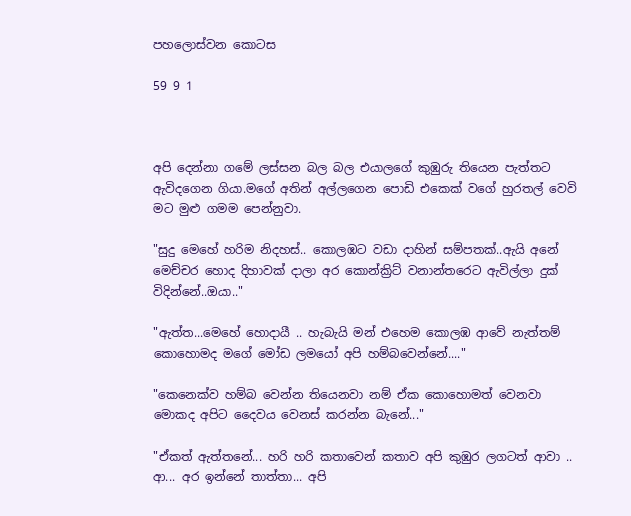පහලොස්වන කොටස

59 9 1



අපි දෙන්නා ගමේ ලස්සන බල බල එයාලගේ කුඹුරු තියෙන පැත්තට ඇවිදගෙන ගියා.මගේ අතින් අල්ලගෙන පොඩි එකෙක් වගේ හුරතල් වෙවි මට මුළු ගමම පෙන්නුවා.

"සුදු මෙහේ හරිම නිදහස්.. කොලඹට වඩා දාහින් සම්පතක්..ඇයි අනේ මෙච්චර හොද දිහාවක් දාලා අර කොන්ක්‍රිට් වනාන්තරෙට ඇවිල්ලා දුක් විදින්නේ..ඔයා.."

"ඇත්ත...මෙහේ හොදායී .. හැබැයි මන් එහෙම කොලඹ ආවේ නැත්තම් කොහොමද මගේ මෝඩ ලමයෝ අපි හම්බවෙන්නේ...."

"කෙනෙක්ව හම්බ වෙන්න තියෙනවා නම් ඒක කොහොමත් වෙනවා මොකද අපිට දෛවය වෙනස් කරන්න බැනේ..."

"ඒකත් ඇත්තනේ... හරි හරි කතාවෙන් කතාව අපි කුඹුර ලගටත් ආවා ..          ආ... අර ඉන්නේ තාත්තා... අපි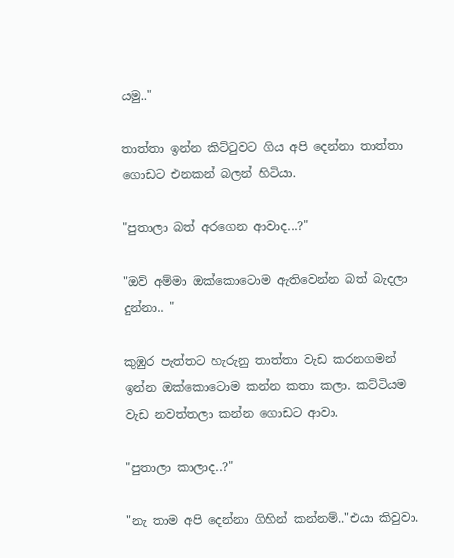යමු.."

තාත්තා ඉන්න කිට්ටුවට ගිය අපි දෙන්නා තාත්තා ගොඩට එනකන් බලන් හිටියා.

"පුතාලා බත් අරගෙන ආවාද...?"

"ඔව් අම්මා ඔක්කොටොම ඇතිවෙන්න බත් බැදලා දුන්නා.. "

කුඹුර පැත්තට හැරුනු තාත්තා වැඩ කරනගමන් ඉන්න ඔක්කොටොම කන්න කතා කලා. කට්ටියම වැඩ නවත්තලා කන්න ගොඩට ආවා.

"පුතාලා කාලාද..?"

"නැ තාම අපි දෙන්නා ගිහින් කන්නම්.."එයා කිවුවා.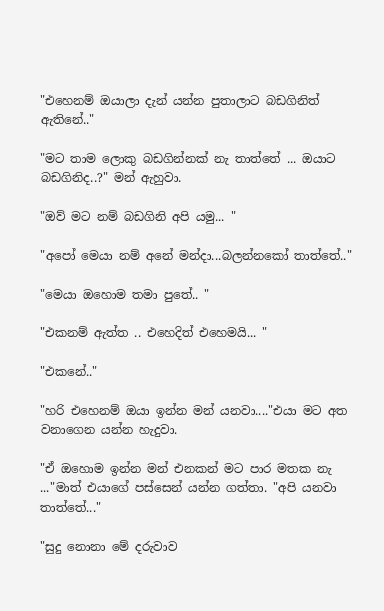"එහෙනම් ඔයාලා දැන් යන්න පුතාලාට බඩගිනිත් ඇතිනේ.."

"මට තාම ලොකු බඩගින්නක් නැ තාත්තේ ... ඔයාට බඩගිනිද..?" මන් ඇහුවා.

"ඔව් මට නම් බඩගිනි අපි යමු... "

"අපෝ මෙයා නම් අනේ මන්දා...බලන්නකෝ තාත්තේ.."

"මෙයා ඔහොම තමා පුතේ.. "

"එකනම් ඇත්ත .. එහෙදිත් එහෙමයි... "

"එකනේ.."

"හරි එහෙනම් ඔයා ඉන්න මන් යනවා...."එයා මට අත වනාගෙන යන්න හැදුවා.

"ඒ ඔහොම ඉන්න මන් එනකන් මට පාර මතක නැ ..."මාත් එයාගේ පස්සෙන් යන්න ගත්තා. "අපි යනවා තාත්තේ..."

"සුදු නොනා මේ දරුවාව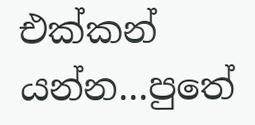එක්කන් යන්න...පුතේ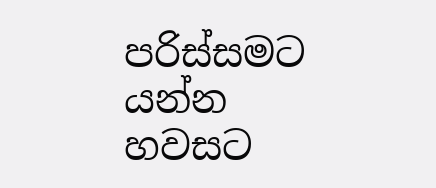පරිස්සමට යන්න හවසට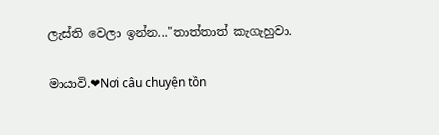ලැස්ති වෙලා ඉන්න..."තාත්තාත් කැගැහුවා.

මායාවි.❤Nơi câu chuyện tồn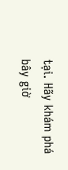tại. Hãy khám phá bây giờ